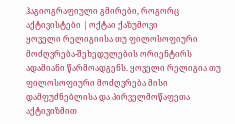ჰაგიოგრაფიული გმირები, როგორც აქტივისტები | ოქტაი ქაზუმოვი
ყოველი რელიგიისა თუ ფილოსოფიური მოძღვრება-შეხედულების ორიენტირს ადამიანი წარმოადგენს. ყოველი რელიგია თუ ფილოსოფიური მოძღვრება მისი დამფუძნებლისა და პირველმოწაფეთა აქტივიზმით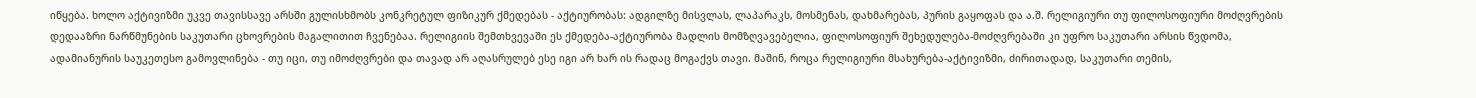იწყება. ხოლო აქტივიზმი უკვე თავისსავე არსში გულისხმობს კონკრეტულ ფიზიკურ ქმედებას - აქტიურობას: ადგილზე მისვლას, ლაპარაკს, მოსმენას, დახმარებას, პურის გაყოფას და ა.შ. რელიგიური თუ ფილოსოფიური მოძღვრების დედააზრი ნარწმუნების საკუთარი ცხოვრების მაგალითით ჩვენებაა. რელიგიის შემთხვევაში ეს ქმედება-აქტიურობა მადლის მომზღვავებელია, ფილოსოფიურ შეხედულება-მოძღვრებაში კი უფრო საკუთარი არსის წვდომა, ადამიანურის საუკეთესო გამოვლინება - თუ იცი, თუ იმოძღვრები და თავად არ აღასრულებ ესე იგი არ ხარ ის რადაც მოგაქვს თავი. მაშინ, როცა რელიგიური მსახურება-აქტივიზმი, ძირითადად, საკუთარი თემის,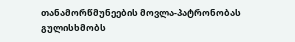თანამორწმუნეების მოვლა-პატრონობას გულისხმობს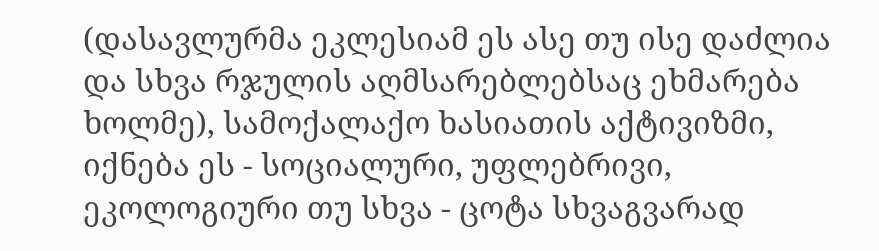(დასავლურმა ეკლესიამ ეს ასე თუ ისე დაძლია და სხვა რჯულის აღმსარებლებსაც ეხმარება ხოლმე), სამოქალაქო ხასიათის აქტივიზმი, იქნება ეს - სოციალური, უფლებრივი, ეკოლოგიური თუ სხვა - ცოტა სხვაგვარად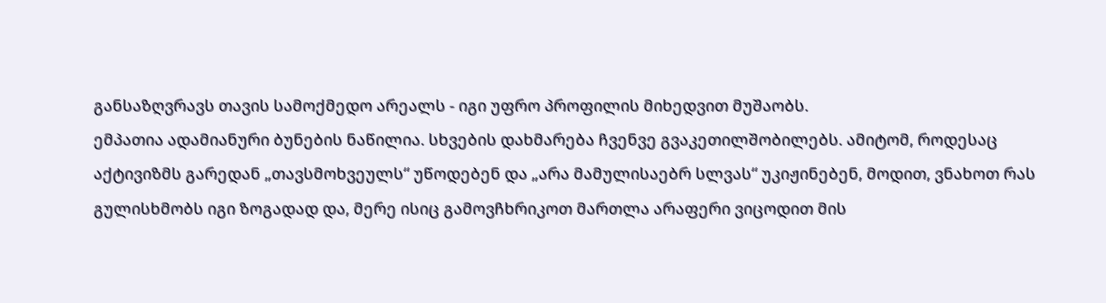განსაზღვრავს თავის სამოქმედო არეალს - იგი უფრო პროფილის მიხედვით მუშაობს.
ემპათია ადამიანური ბუნების ნაწილია. სხვების დახმარება ჩვენვე გვაკეთილშობილებს. ამიტომ, როდესაც აქტივიზმს გარედან „თავსმოხვეულს“ უწოდებენ და „არა მამულისაებრ სლვას“ უკიჟინებენ, მოდით, ვნახოთ რას გულისხმობს იგი ზოგადად და, მერე ისიც გამოვჩხრიკოთ მართლა არაფერი ვიცოდით მის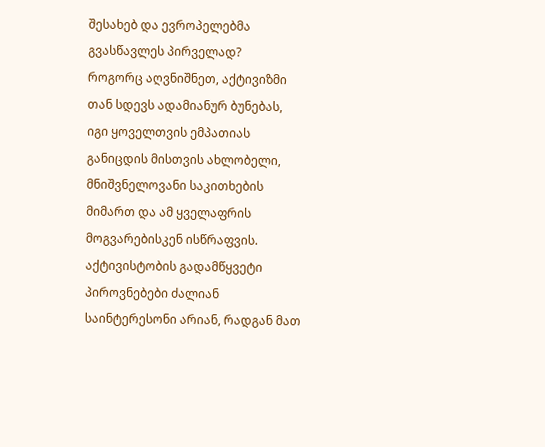შესახებ და ევროპელებმა გვასწავლეს პირველად?
როგორც აღვნიშნეთ, აქტივიზმი თან სდევს ადამიანურ ბუნებას, იგი ყოველთვის ემპათიას განიცდის მისთვის ახლობელი, მნიშვნელოვანი საკითხების მიმართ და ამ ყველაფრის მოგვარებისკენ ისწრაფვის. აქტივისტობის გადამწყვეტი პიროვნებები ძალიან საინტერესონი არიან, რადგან მათ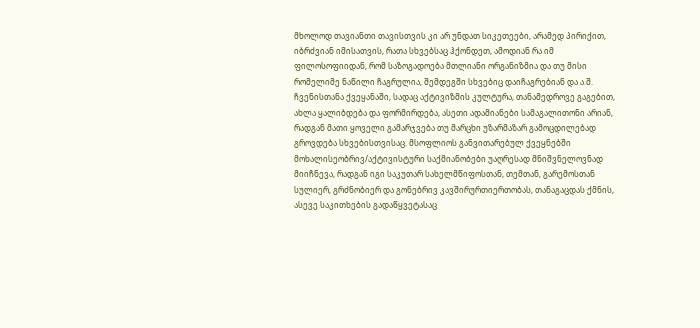მხოლოდ თავიანთი თავისთვის კი არ უნდათ სიკეთეები, არამედ პირიქით, იბრძვიან იმისათვის, რათა სხვებსაც ჰქონდეთ, ამოდიან რა იმ ფილოსოფიიდან, რომ საზოგადოება მთლიანი ორგანიზმია და თუ მისი რომელიმე ნაწილი ჩაგრულია, შემდეგში სხვებიც დაიჩაგრებიან და ა.შ. ჩვენისთანა ქვეყანაში, სადაც აქტივიზმის კულტურა, თანამედროვე გაგებით, ახლა ყალიბდება და ფორმირდება, ასეთი ადამიანები სამაგალითონი არიან, რადგან მათი ყოველი გამარჯვება თუ მარცხი უზარმაზარ გამოცდილებად გროვდება სხვებისთვისაც. მსოფლიოს განვითარებულ ქვეყნებში მოხალისეობრივ/აქტივისტური საქმიანობები უაღრესად მნიშვნელოვნად მიიჩნევა, რადგან იგი საკუთარ სახელმწიფოსთან, თემთან, გარემოსთან სულიერ, გრძნობიერ და გონებრივ კავშირურთიერთობას, თანაგაცდას ქმნის, ასევე საკითხების გადაწყვეტასაც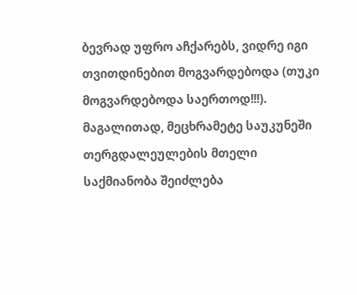ბევრად უფრო აჩქარებს, ვიდრე იგი თვითდინებით მოგვარდებოდა (თუკი მოგვარდებოდა საერთოდ!!!).
მაგალითად, მეცხრამეტე საუკუნეში თერგდალეულების მთელი საქმიანობა შეიძლება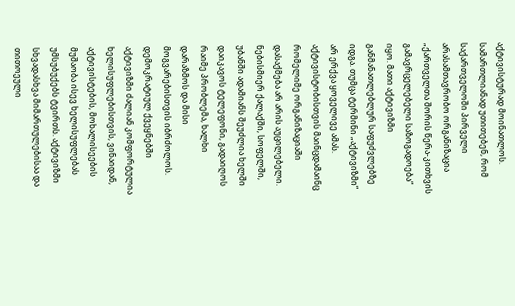აქტივისტურად მოინათლოს. სამართლიანად უთითებენ, რომ საქართველოში პირველი არასამთავრობო ორგანიზაცია „ქართველთა შორის წერა-კითხვის გამავრცელებელი საზოგადოება“ იყო. მათი აქტივიზმი განმანათლებლურ საფუძვლებზე იდგა. თუმცა ტერმინი „აქტივიზმი“ არ ერქვა ყოველივე ამას. აქტივისტობისთვის მაინცდამაინც რომელიმე ორგანიზაციაში დასაქმება არ არის აუცილებელი. ნებისმიერ ქალაქში, სოფელში, უბანში ადამიანს შეუძლია ხელში დაიკავოს ტელეფონი, გადაიღოს რაიმე პრობლემა, ხალხი დარაზმოს და მისი მოგვარებისთვის იბრძოლოს. დემოკრატიულ ქვეყნებში აქტივიზმი ძალიან კომფორტულია ხელისუფლებისთვის, ვინაიდან, აქტივისტების, მოხალისეების მუშაობა ისევ ხელისუფლებას უმსუბუქებს ტვირთს. აქტივიზმი სხვადასხვა მიმართულებისაა და თითოეული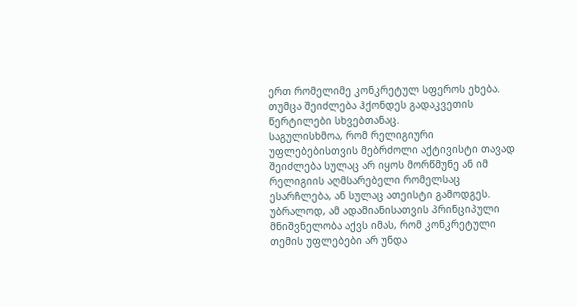ერთ რომელიმე კონკრეტულ სფეროს ეხება. თუმცა შეიძლება ჰქონდეს გადაკვეთის წერტილები სხვებთანაც.
საგულისხმოა, რომ რელიგიური უფლებებისთვის მებრძოლი აქტივისტი თავად შეიძლება სულაც არ იყოს მორწმუნე ან იმ რელიგიის აღმსარებელი რომელსაც ესარჩლება, ან სულაც ათეისტი გამოდგეს. უბრალოდ, ამ ადამიანისათვის პრინციპული მნიშვნელობა აქვს იმას, რომ კონკრეტული თემის უფლებები არ უნდა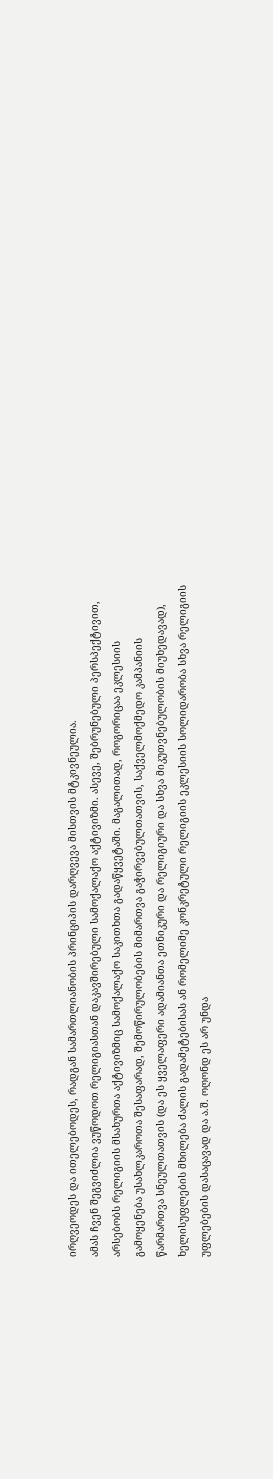ირღვეოდეს და ითელებოდეს, რადგან სამართლიანობის პრინციპის დარღვევა მისთვის მტკივნეულია.
ამას ჩვენ შეგვიძლია ვუწოდოთ რელიგიასთან დაკავშირებული სამოქალაქო აქტივიზმი. ასევე, შებრუნებული პერსპექტივით, არსებობს რელიგიის მსახურთა აქტივიზმიც სამოქალაქო საკითხთა გადაწყვეტაში. მაგალითად, როგორიცაა ეკლესიის გამოყენება უსახლკაროთა შესაფარად, შემოწირულობების მიმართვა გაჭირვებულთათვის, საქველმოქმედო კამპანიის წარმართვა სნეულთათვის (და ეს ყველაფერი ადამიანთა ეთნიკური და რელიგიური და სხვა მიკუთვნებულობის მიუხედავად), ხელისუფლების მხილება ძალის გადამეტებისას ან რომელიმე კონკრეტული რელიგიის ეკლესიის სოლიდარობა სხვა რელიგიის უფლებების დასაცავად და ა.შ. ოღონდ ეს არ უნდა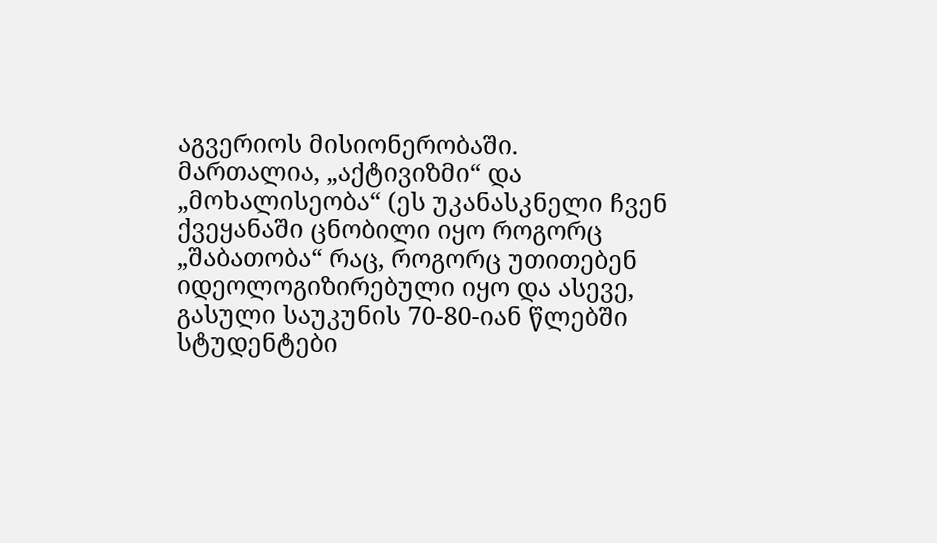აგვერიოს მისიონერობაში.
მართალია, „აქტივიზმი“ და „მოხალისეობა“ (ეს უკანასკნელი ჩვენ ქვეყანაში ცნობილი იყო როგორც „შაბათობა“ რაც, როგორც უთითებენ იდეოლოგიზირებული იყო და ასევე, გასული საუკუნის 70-80-იან წლებში სტუდენტები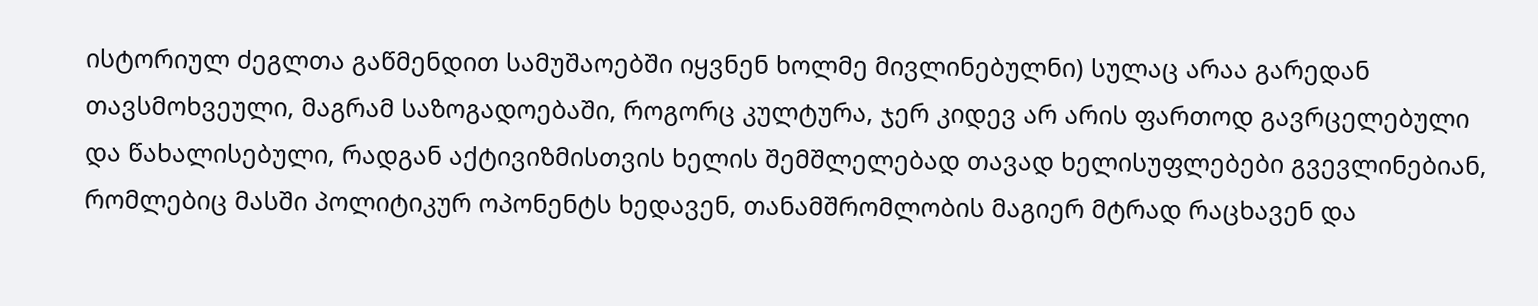ისტორიულ ძეგლთა გაწმენდით სამუშაოებში იყვნენ ხოლმე მივლინებულნი) სულაც არაა გარედან თავსმოხვეული, მაგრამ საზოგადოებაში, როგორც კულტურა, ჯერ კიდევ არ არის ფართოდ გავრცელებული და წახალისებული, რადგან აქტივიზმისთვის ხელის შემშლელებად თავად ხელისუფლებები გვევლინებიან, რომლებიც მასში პოლიტიკურ ოპონენტს ხედავენ, თანამშრომლობის მაგიერ მტრად რაცხავენ და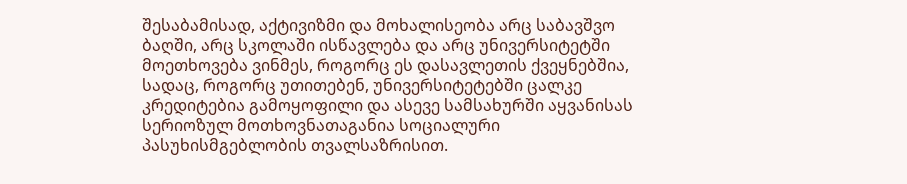შესაბამისად, აქტივიზმი და მოხალისეობა არც საბავშვო ბაღში, არც სკოლაში ისწავლება და არც უნივერსიტეტში მოეთხოვება ვინმეს, როგორც ეს დასავლეთის ქვეყნებშია, სადაც, როგორც უთითებენ, უნივერსიტეტებში ცალკე კრედიტებია გამოყოფილი და ასევე სამსახურში აყვანისას სერიოზულ მოთხოვნათაგანია სოციალური პასუხისმგებლობის თვალსაზრისით.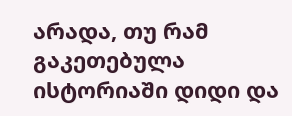არადა, თუ რამ გაკეთებულა ისტორიაში დიდი და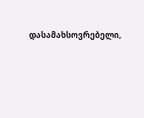დასამახსოვრებელი,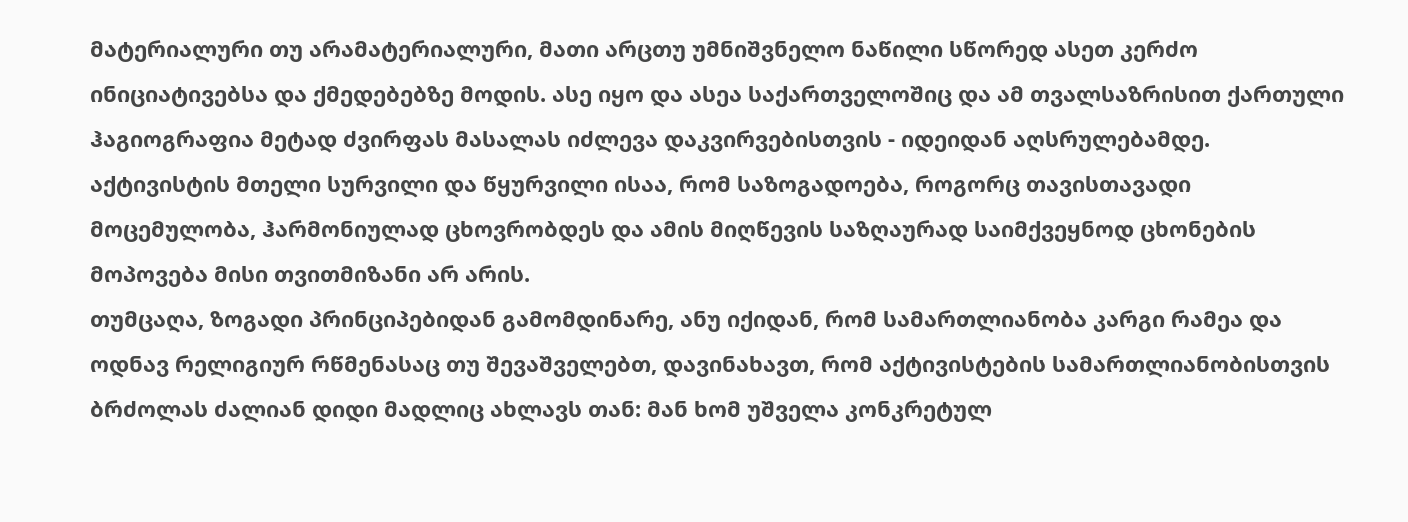მატერიალური თუ არამატერიალური, მათი არცთუ უმნიშვნელო ნაწილი სწორედ ასეთ კერძო ინიციატივებსა და ქმედებებზე მოდის. ასე იყო და ასეა საქართველოშიც და ამ თვალსაზრისით ქართული ჰაგიოგრაფია მეტად ძვირფას მასალას იძლევა დაკვირვებისთვის - იდეიდან აღსრულებამდე.
აქტივისტის მთელი სურვილი და წყურვილი ისაა, რომ საზოგადოება, როგორც თავისთავადი მოცემულობა, ჰარმონიულად ცხოვრობდეს და ამის მიღწევის საზღაურად საიმქვეყნოდ ცხონების მოპოვება მისი თვითმიზანი არ არის.
თუმცაღა, ზოგადი პრინციპებიდან გამომდინარე, ანუ იქიდან, რომ სამართლიანობა კარგი რამეა და ოდნავ რელიგიურ რწმენასაც თუ შევაშველებთ, დავინახავთ, რომ აქტივისტების სამართლიანობისთვის ბრძოლას ძალიან დიდი მადლიც ახლავს თან: მან ხომ უშველა კონკრეტულ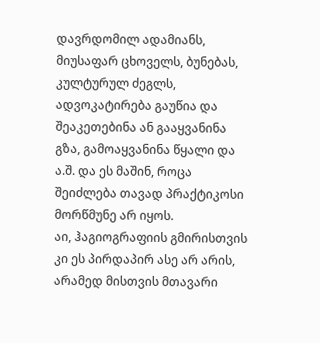დავრდომილ ადამიანს, მიუსაფარ ცხოველს, ბუნებას, კულტურულ ძეგლს, ადვოკატირება გაუწია და შეაკეთებინა ან გააყვანინა გზა, გამოაყვანინა წყალი და ა.შ. და ეს მაშინ, როცა შეიძლება თავად პრაქტიკოსი მორწმუნე არ იყოს.
აი, ჰაგიოგრაფიის გმირისთვის კი ეს პირდაპირ ასე არ არის, არამედ მისთვის მთავარი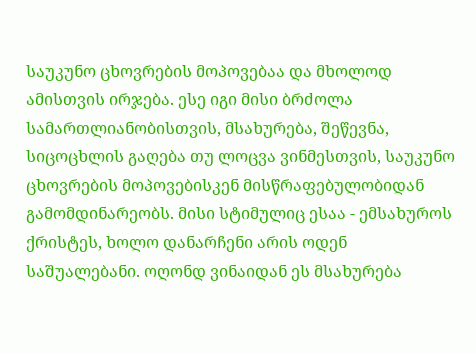საუკუნო ცხოვრების მოპოვებაა და მხოლოდ ამისთვის ირჯება. ესე იგი მისი ბრძოლა სამართლიანობისთვის, მსახურება, შეწევნა, სიცოცხლის გაღება თუ ლოცვა ვინმესთვის, საუკუნო ცხოვრების მოპოვებისკენ მისწრაფებულობიდან გამომდინარეობს. მისი სტიმულიც ესაა - ემსახუროს ქრისტეს, ხოლო დანარჩენი არის ოდენ საშუალებანი. ოღონდ ვინაიდან ეს მსახურება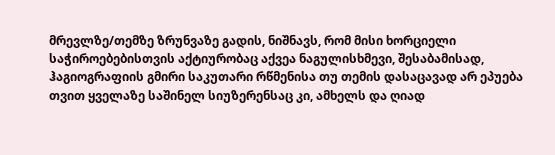მრევლზე/თემზე ზრუნვაზე გადის, ნიშნავს, რომ მისი ხორციელი საჭიროებებისთვის აქტიურობაც აქვეა ნაგულისხმევი, შესაბამისად, ჰაგიოგრაფიის გმირი საკუთარი რწმენისა თუ თემის დასაცავად არ ეპუება თვით ყველაზე საშინელ სიუზერენსაც კი, ამხელს და ღიად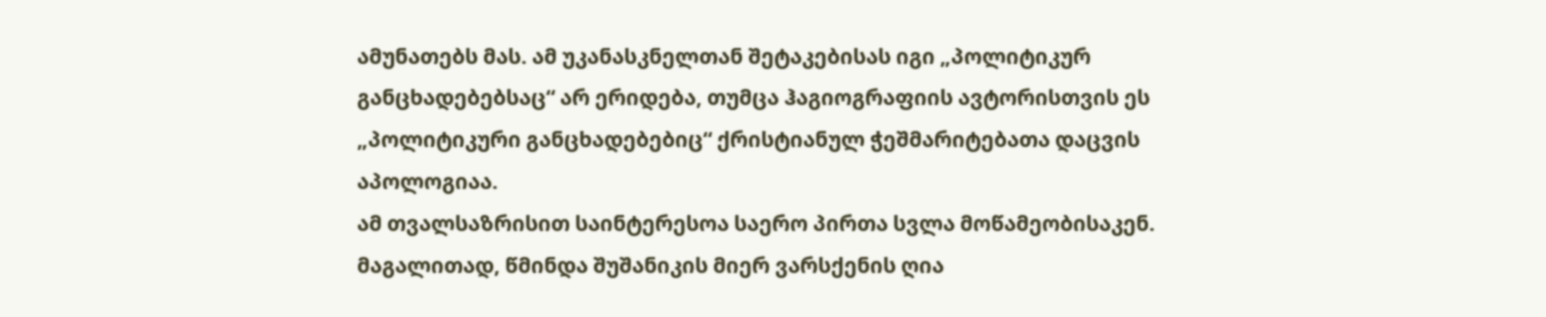ამუნათებს მას. ამ უკანასკნელთან შეტაკებისას იგი „პოლიტიკურ განცხადებებსაც“ არ ერიდება, თუმცა ჰაგიოგრაფიის ავტორისთვის ეს „პოლიტიკური განცხადებებიც“ ქრისტიანულ ჭეშმარიტებათა დაცვის აპოლოგიაა.
ამ თვალსაზრისით საინტერესოა საერო პირთა სვლა მოწამეობისაკენ. მაგალითად, წმინდა შუშანიკის მიერ ვარსქენის ღია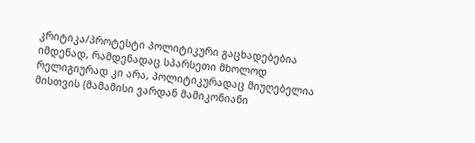კრიტიკა/პროტესტი პოლიტიკური გაცხადებებია იმდენად, რამდენადაც სპარსეთი მხოლოდ რელიგიურად კი არა, პოლიტიკურადაც მიუღებელია მისთვის (მამამისი ვარდან მამიკონიანი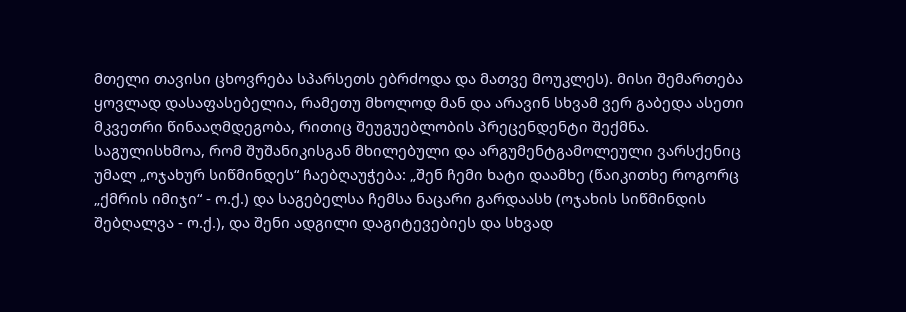მთელი თავისი ცხოვრება სპარსეთს ებრძოდა და მათვე მოუკლეს). მისი შემართება ყოვლად დასაფასებელია, რამეთუ მხოლოდ მან და არავინ სხვამ ვერ გაბედა ასეთი მკვეთრი წინააღმდეგობა, რითიც შეუგუებლობის პრეცენდენტი შექმნა. საგულისხმოა, რომ შუშანიკისგან მხილებული და არგუმენტგამოლეული ვარსქენიც უმალ „ოჯახურ სიწმინდეს“ ჩაებღაუჭება: „შენ ჩემი ხატი დაამხე (წაიკითხე როგორც „ქმრის იმიჯი“ - ო.ქ.) და საგებელსა ჩემსა ნაცარი გარდაასხ (ოჯახის სიწმინდის შებღალვა - ო.ქ.), და შენი ადგილი დაგიტევებიეს და სხვად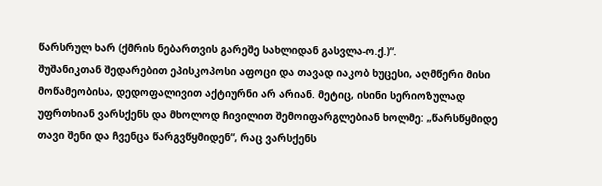წარსრულ ხარ (ქმრის ნებართვის გარეშე სახლიდან გასვლა-ო.ქ.)“.
შუშანიკთან შედარებით ეპისკოპოსი აფოცი და თავად იაკობ ხუცესი, აღმწერი მისი მოწამეობისა, დედოფალივით აქტიურნი არ არიან. მეტიც, ისინი სერიოზულად უფრთხიან ვარსქენს და მხოლოდ ჩივილით შემოიფარგლებიან ხოლმე: „წარსწყმიდე თავი შენი და ჩვენცა წარგვწყმიდენ“, რაც ვარსქენს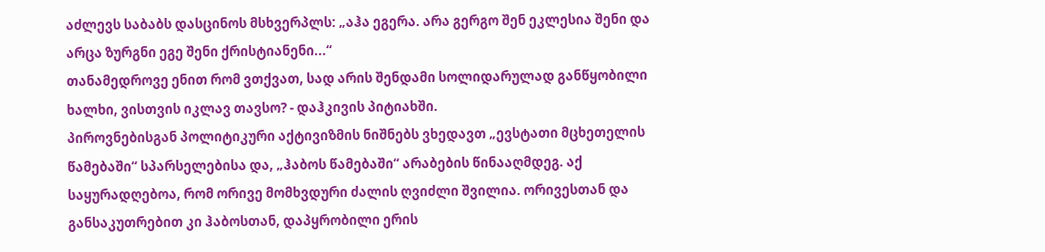აძლევს საბაბს დასცინოს მსხვერპლს: „აჰა ეგერა. არა გერგო შენ ეკლესია შენი და არცა ზურგნი ეგე შენი ქრისტიანენი...“
თანამედროვე ენით რომ ვთქვათ, სად არის შენდამი სოლიდარულად განწყობილი ხალხი, ვისთვის იკლავ თავსო? - დაჰკივის პიტიახში.
პიროვნებისგან პოლიტიკური აქტივიზმის ნიშნებს ვხედავთ „ევსტათი მცხეთელის წამებაში“ სპარსელებისა და, „ჰაბოს წამებაში“ არაბების წინააღმდეგ. აქ საყურადღებოა, რომ ორივე მომხვდური ძალის ღვიძლი შვილია. ორივესთან და განსაკუთრებით კი ჰაბოსთან, დაპყრობილი ერის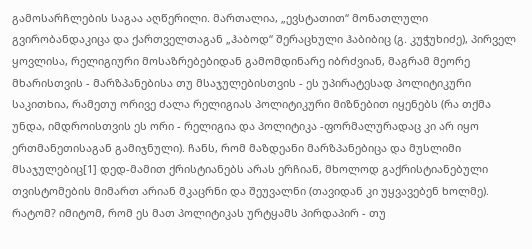გამოსარჩლების საგაა აღწერილი. მართალია, „ევსტათით“ მონათლული გვირობანდაკიცა და ქართველთაგან „ჰაბოდ“ შერაცხული ჰაბიბიც (გ. კუჭუხიძე), პირველ ყოვლისა, რელიგიური მოსაზრებებიდან გამომდინარე იბრძვიან, მაგრამ მეორე მხარისთვის - მარზპანებისა თუ მსაჯულებისთვის - ეს უპირატესად პოლიტიკური საკითხია, რამეთუ ორივე ძალა რელიგიას პოლიტიკური მიზნებით იყენებს (რა თქმა უნდა, იმდროისთვის ეს ორი - რელიგია და პოლიტიკა -ფორმალურადაც კი არ იყო ერთმანეთისაგან გამიჯნული). ჩანს, რომ მაზდეანი მარზპანებიცა და მუსლიმი მსაჯულებიც[1] დედ-მამით ქრისტიანებს არას ერჩიან, მხოლოდ გაქრისტიანებული თვისტომების მიმართ არიან მკაცრნი და შეუვალნი (თავიდან კი უყვავებენ ხოლმე). რატომ? იმიტომ, რომ ეს მათ პოლიტიკას ურტყამს პირდაპირ - თუ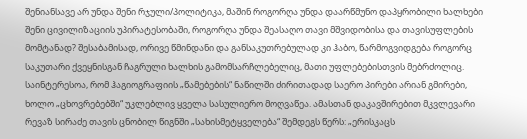შენიანსავე არ უნდა შენი რჯული/პოლიტიკა, მაშინ როგორღა უნდა დაარწმუნო დაპყრობილი ხალხები შენი ცივილიზაციის უპირატესობაში, როგორღა უნდა შეასაღო თავი მშვიდობისა და თავისუფლების მომტანად? შესაბამისად, ორივე წმინდანი და განსაკუთრებულად კი ჰაბო, წარმოგვიდგება როგორც საკუთარი ქვეყნისგან ჩაგრული ხალხის გამომსარჩლებელიც, მათი უფლებებისთვის მებრძოლიც.
საინტერესოა, რომ ჰაგიოგრაფიის „წამებების“ ნაწილში ძირითადად საერო პირები არიან გმირები, ხოლო „ცხოვრებებში“ უკლებლივ ყველა სასულიერო მოღვაწეა. ამასთან დაკავშირებით მკვლევარი რევაზ სირაძე თავის ცნობილ წიგნში „სახისმეტყველება“ შემდეგს წერს: „ერისკაცს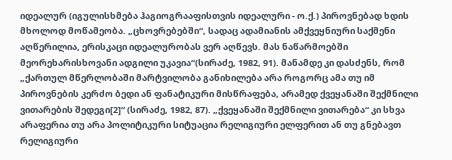იდეალურ (იგულისხმება ჰაგიოგრააფისთვის იდეალური - ო.ქ.) პიროვნებად ხდის მხოლოდ მოწამეობა. „ცხოვრებებში“, სადაც ადამიანის ამქვეყნიური საქმენი აღწერილია, ერისკაცი იდეალურობას ვერ აღწევს. მას ნაწარმოებში მეორეხარისხოვანი ადგილი უკავია“(სირაძე, 1982, 91). მანამდე კი დასძენს, რომ „ქართულ მწერლობაში მარტვილობა განიხილება არა როგორც ამა თუ იმ პიროვნების კერძო ბედი ან ფანატიკური მისწრაფება, არამედ ქვეყანაში შექმნილი ვითარების შედეგი[2]“ (სირაძე, 1982, 87). „ქვეყანაში შექმნილი ვითარება“ კი სხვა არაფერია თუ არა პოლიტიკური სიტუაცია რელიგიური ელფერით ან თუ გნებავთ რელიგიური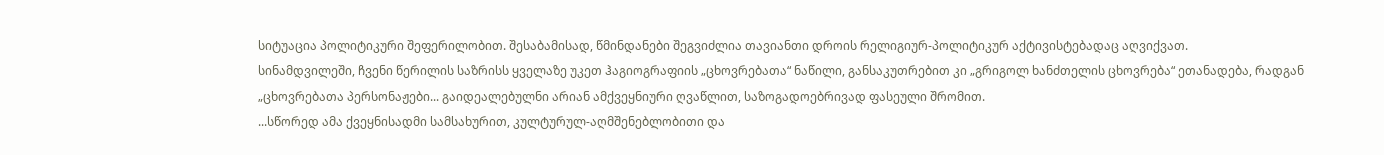სიტუაცია პოლიტიკური შეფერილობით. შესაბამისად, წმინდანები შეგვიძლია თავიანთი დროის რელიგიურ-პოლიტიკურ აქტივისტებადაც აღვიქვათ.
სინამდვილეში, ჩვენი წერილის საზრისს ყველაზე უკეთ ჰაგიოგრაფიის „ცხოვრებათა“ ნაწილი, განსაკუთრებით კი „გრიგოლ ხანძთელის ცხოვრება“ ეთანადება, რადგან „ცხოვრებათა პერსონაჟები... გაიდეალებულნი არიან ამქვეყნიური ღვაწლით, საზოგადოებრივად ფასეული შრომით.
...სწორედ ამა ქვეყნისადმი სამსახურით, კულტურულ-აღმშენებლობითი და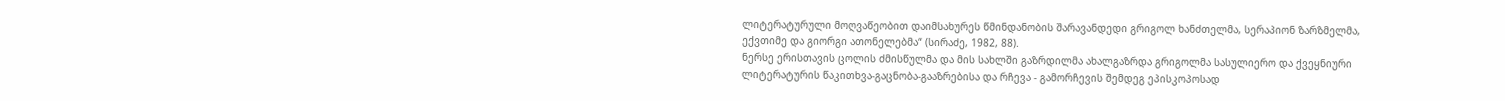ლიტერატურული მოღვაწეობით დაიმსახურეს წმინდანობის შარავანდედი გრიგოლ ხანძთელმა, სერაპიონ ზარზმელმა, ექვთიმე და გიორგი ათონელებმა“ (სირაძე, 1982, 88).
ნერსე ერისთავის ცოლის ძმისწულმა და მის სახლში გაზრდილმა ახალგაზრდა გრიგოლმა სასულიერო და ქვეყნიური ლიტერატურის წაკითხვა-გაცნობა-გააზრებისა და რჩევა - გამორჩევის შემდეგ ეპისკოპოსად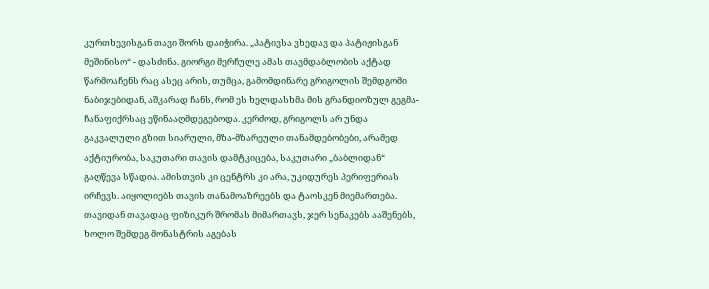კურთხევისგან თავი შორს დაიჭირა. „პატივსა ვხედავ და პატიჟისგან მეშინისო“ - დასძინა. გიორგი მერჩულე ამას თავმდაბლობის აქტად წარმოაჩენს რაც ასეც არის, თუმცა, გამომდინარე გრიგოლის შემდგომი ნაბიჯებიდან, აშკარად ჩანს, რომ ეს ხელდასხმა მის გრანდიოზულ გეგმა-ჩანაფიქრსაც ეწინააღმდეგებოდა. კერძოდ, გრიგოლს არ უნდა გაკვალული გზით სიარული, მზა-მზარეული თანამდებობები, არამედ აქტიურობა, საკუთარი თავის დამტკიცება, საკუთარი „ბაბლიდან“ გაღწევა სწადია. ამისთვის კი ცენტრს კი არა, უკიდურეს პერიფერიას ირჩევს. აიყოლიებს თავის თანამოაზრეებს და ტაოსკენ მიემართება. თავიდან თავადაც ფიზიკურ შრომას მიმართავს, ჯერ სენაკებს ააშენებს, ხოლო შემდეგ მონასტრის აგებას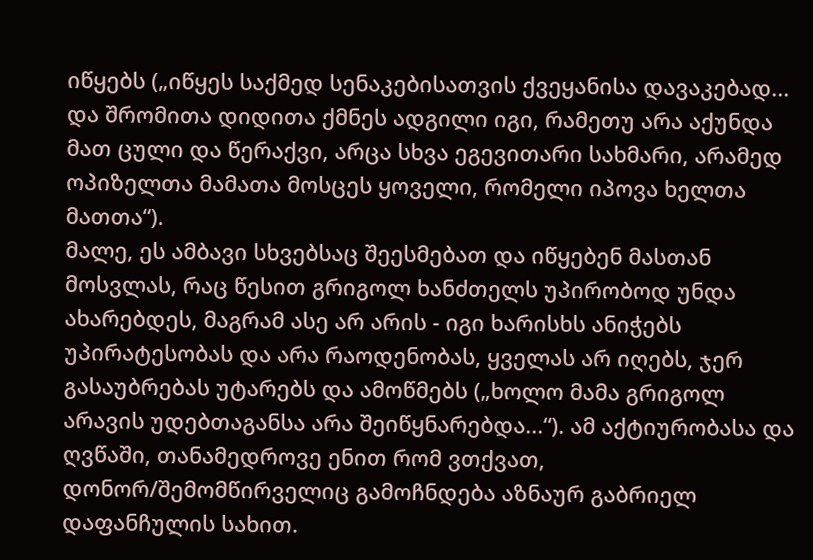იწყებს („იწყეს საქმედ სენაკებისათვის ქვეყანისა დავაკებად... და შრომითა დიდითა ქმნეს ადგილი იგი, რამეთუ არა აქუნდა მათ ცული და წერაქვი, არცა სხვა ეგევითარი სახმარი, არამედ ოპიზელთა მამათა მოსცეს ყოველი, რომელი იპოვა ხელთა მათთა“).
მალე, ეს ამბავი სხვებსაც შეესმებათ და იწყებენ მასთან მოსვლას, რაც წესით გრიგოლ ხანძთელს უპირობოდ უნდა ახარებდეს, მაგრამ ასე არ არის - იგი ხარისხს ანიჭებს უპირატესობას და არა რაოდენობას, ყველას არ იღებს, ჯერ გასაუბრებას უტარებს და ამოწმებს („ხოლო მამა გრიგოლ არავის უდებთაგანსა არა შეიწყნარებდა...“). ამ აქტიურობასა და ღვწაში, თანამედროვე ენით რომ ვთქვათ, დონორ/შემომწირველიც გამოჩნდება აზნაურ გაბრიელ დაფანჩულის სახით.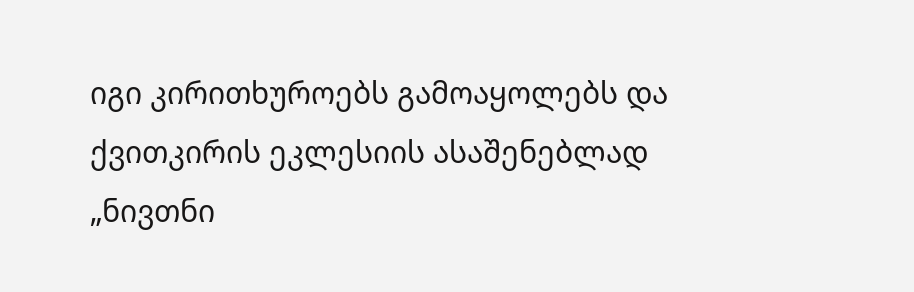იგი კირითხუროებს გამოაყოლებს და ქვითკირის ეკლესიის ასაშენებლად „ნივთნი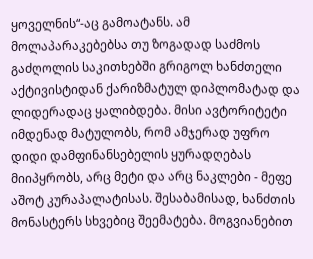ყოველნის“-აც გამოატანს. ამ მოლაპარაკებებსა თუ ზოგადად საძმოს გაძღოლის საკითხებში გრიგოლ ხანძთელი აქტივისტიდან ქარიზმატულ დიპლომატად და ლიდერადაც ყალიბდება. მისი ავტორიტეტი იმდენად მატულობს, რომ ამჯერად უფრო დიდი დამფინანსებელის ყურადღებას მიიპყრობს, არც მეტი და არც ნაკლები - მეფე აშოტ კურაპალატისას. შესაბამისად, ხანძთის მონასტერს სხვებიც შეემატება. მოგვიანებით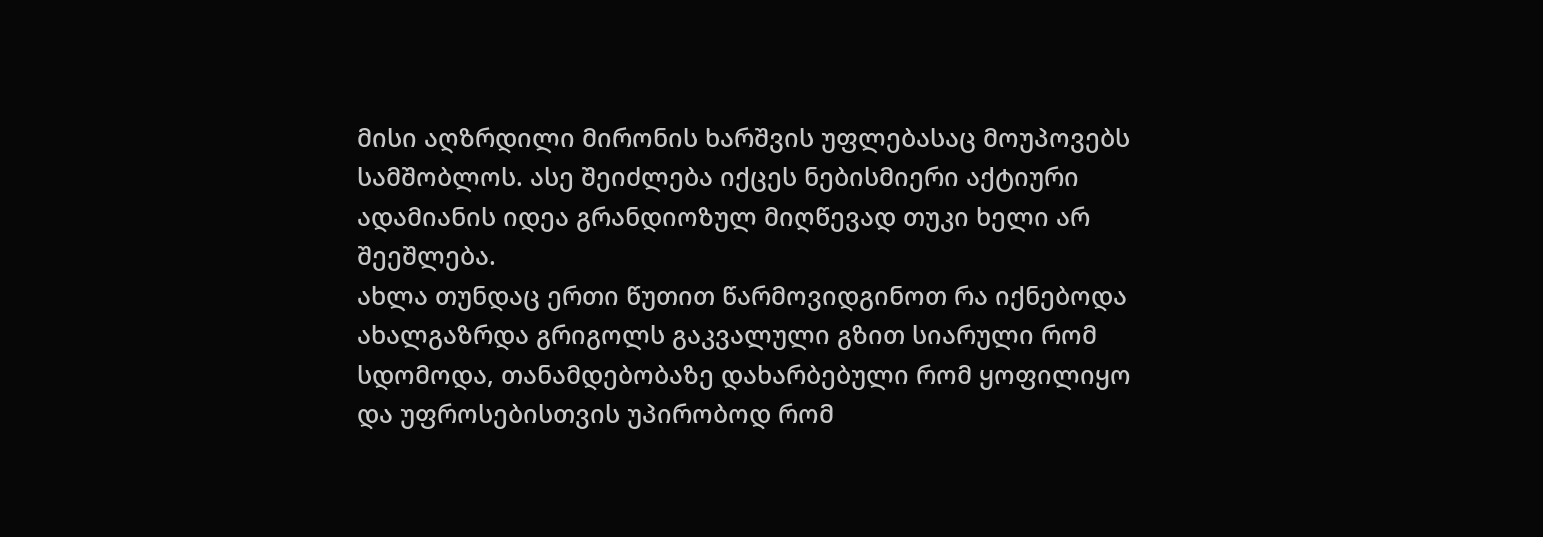მისი აღზრდილი მირონის ხარშვის უფლებასაც მოუპოვებს სამშობლოს. ასე შეიძლება იქცეს ნებისმიერი აქტიური ადამიანის იდეა გრანდიოზულ მიღწევად თუკი ხელი არ შეეშლება.
ახლა თუნდაც ერთი წუთით წარმოვიდგინოთ რა იქნებოდა ახალგაზრდა გრიგოლს გაკვალული გზით სიარული რომ სდომოდა, თანამდებობაზე დახარბებული რომ ყოფილიყო და უფროსებისთვის უპირობოდ რომ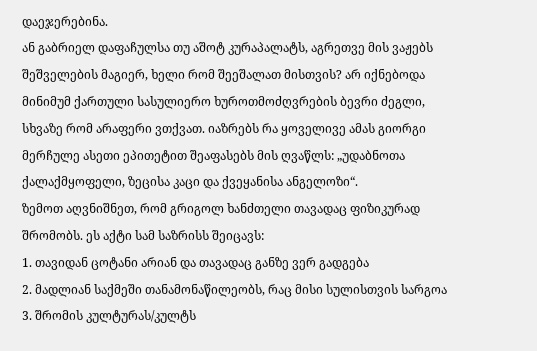დაეჯერებინა.
ან გაბრიელ დაფაჩულსა თუ აშოტ კურაპალატს, აგრეთვე მის ვაჟებს შეშველების მაგიერ, ხელი რომ შეეშალათ მისთვის? არ იქნებოდა მინიმუმ ქართული სასულიერო ხუროთმოძღვრების ბევრი ძეგლი, სხვაზე რომ არაფერი ვთქვათ. იაზრებს რა ყოველივე ამას გიორგი მერჩულე ასეთი ეპითეტით შეაფასებს მის ღვაწლს: „უდაბნოთა ქალაქმყოფელი, ზეცისა კაცი და ქვეყანისა ანგელოზი“.
ზემოთ აღვნიშნეთ, რომ გრიგოლ ხანძთელი თავადაც ფიზიკურად შრომობს. ეს აქტი სამ საზრისს შეიცავს:
1. თავიდან ცოტანი არიან და თავადაც განზე ვერ გადგება
2. მადლიან საქმეში თანამონაწილეობს, რაც მისი სულისთვის სარგოა
3. შრომის კულტურას/კულტს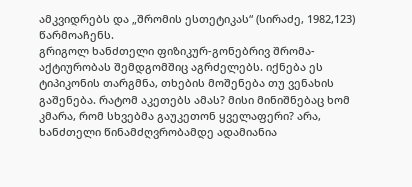ამკვიდრებს და „შრომის ესთეტიკას“ (სირაძე, 1982,123) წარმოაჩენს.
გრიგოლ ხანძთელი ფიზიკურ-გონებრივ შრომა-აქტიურობას შემდგომშიც აგრძელებს. იქნება ეს ტიპიკონის თარგმნა, თხების მოშენება თუ ვენახის გაშენება. რატომ აკეთებს ამას? მისი მინიშნებაც ხომ კმარა, რომ სხვებმა გაუკეთონ ყველაფერი? არა, ხანძთელი წინამძღვრობამდე ადამიანია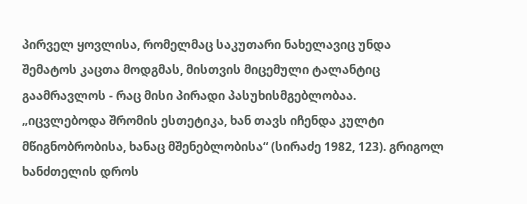პირველ ყოვლისა, რომელმაც საკუთარი ნახელავიც უნდა შემატოს კაცთა მოდგმას, მისთვის მიცემული ტალანტიც გაამრავლოს - რაც მისი პირადი პასუხისმგებლობაა.
„იცვლებოდა შრომის ესთეტიკა, ხან თავს იჩენდა კულტი მწიგნობრობისა, ხანაც მშენებლობისა“ (სირაძე 1982, 123). გრიგოლ ხანძთელის დროს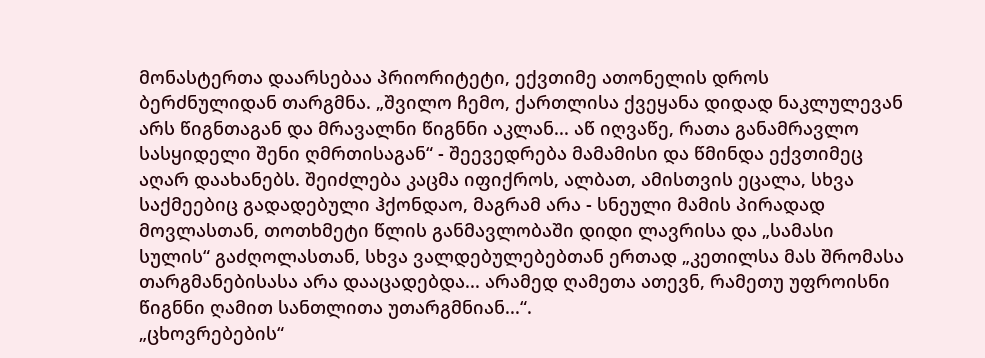მონასტერთა დაარსებაა პრიორიტეტი, ექვთიმე ათონელის დროს ბერძნულიდან თარგმნა. „შვილო ჩემო, ქართლისა ქვეყანა დიდად ნაკლულევან არს წიგნთაგან და მრავალნი წიგნნი აკლან... აწ იღვაწე, რათა განამრავლო სასყიდელი შენი ღმრთისაგან“ - შეევედრება მამამისი და წმინდა ექვთიმეც აღარ დაახანებს. შეიძლება კაცმა იფიქროს, ალბათ, ამისთვის ეცალა, სხვა საქმეებიც გადადებული ჰქონდაო, მაგრამ არა - სნეული მამის პირადად მოვლასთან, თოთხმეტი წლის განმავლობაში დიდი ლავრისა და „სამასი სულის“ გაძღოლასთან, სხვა ვალდებულებებთან ერთად „კეთილსა მას შრომასა თარგმანებისასა არა დააცადებდა... არამედ ღამეთა ათევნ, რამეთუ უფროისნი წიგნნი ღამით სანთლითა უთარგმნიან...“.
„ცხოვრებების“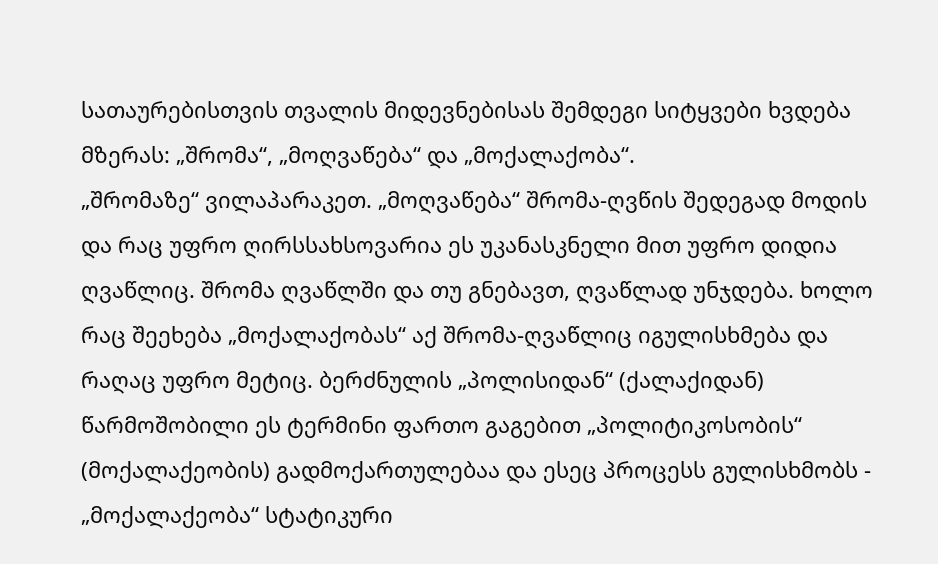სათაურებისთვის თვალის მიდევნებისას შემდეგი სიტყვები ხვდება მზერას: „შრომა“, „მოღვაწება“ და „მოქალაქობა“.
„შრომაზე“ ვილაპარაკეთ. „მოღვაწება“ შრომა-ღვწის შედეგად მოდის და რაც უფრო ღირსსახსოვარია ეს უკანასკნელი მით უფრო დიდია ღვაწლიც. შრომა ღვაწლში და თუ გნებავთ, ღვაწლად უნჯდება. ხოლო რაც შეეხება „მოქალაქობას“ აქ შრომა-ღვაწლიც იგულისხმება და რაღაც უფრო მეტიც. ბერძნულის „პოლისიდან“ (ქალაქიდან) წარმოშობილი ეს ტერმინი ფართო გაგებით „პოლიტიკოსობის“ (მოქალაქეობის) გადმოქართულებაა და ესეც პროცესს გულისხმობს - „მოქალაქეობა“ სტატიკური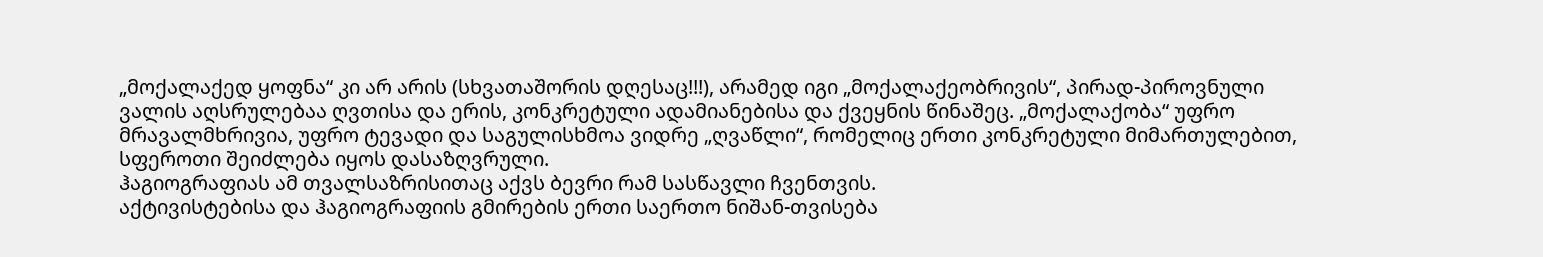„მოქალაქედ ყოფნა“ კი არ არის (სხვათაშორის დღესაც!!!), არამედ იგი „მოქალაქეობრივის“, პირად-პიროვნული ვალის აღსრულებაა ღვთისა და ერის, კონკრეტული ადამიანებისა და ქვეყნის წინაშეც. „მოქალაქობა“ უფრო მრავალმხრივია, უფრო ტევადი და საგულისხმოა ვიდრე „ღვაწლი“, რომელიც ერთი კონკრეტული მიმართულებით, სფეროთი შეიძლება იყოს დასაზღვრული.
ჰაგიოგრაფიას ამ თვალსაზრისითაც აქვს ბევრი რამ სასწავლი ჩვენთვის.
აქტივისტებისა და ჰაგიოგრაფიის გმირების ერთი საერთო ნიშან-თვისება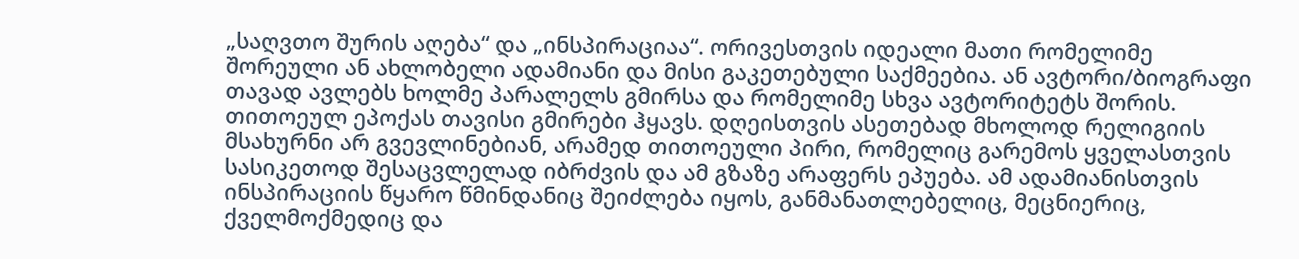„საღვთო შურის აღება“ და „ინსპირაციაა“. ორივესთვის იდეალი მათი რომელიმე შორეული ან ახლობელი ადამიანი და მისი გაკეთებული საქმეებია. ან ავტორი/ბიოგრაფი თავად ავლებს ხოლმე პარალელს გმირსა და რომელიმე სხვა ავტორიტეტს შორის.
თითოეულ ეპოქას თავისი გმირები ჰყავს. დღეისთვის ასეთებად მხოლოდ რელიგიის მსახურნი არ გვევლინებიან, არამედ თითოეული პირი, რომელიც გარემოს ყველასთვის სასიკეთოდ შესაცვლელად იბრძვის და ამ გზაზე არაფერს ეპუება. ამ ადამიანისთვის ინსპირაციის წყარო წმინდანიც შეიძლება იყოს, განმანათლებელიც, მეცნიერიც, ქველმოქმედიც და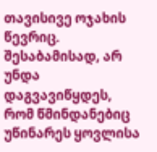თავისივე ოჯახის წევრიც. შესაბამისად, არ უნდა დაგვავიწყდეს, რომ წმინდანებიც უწინარეს ყოვლისა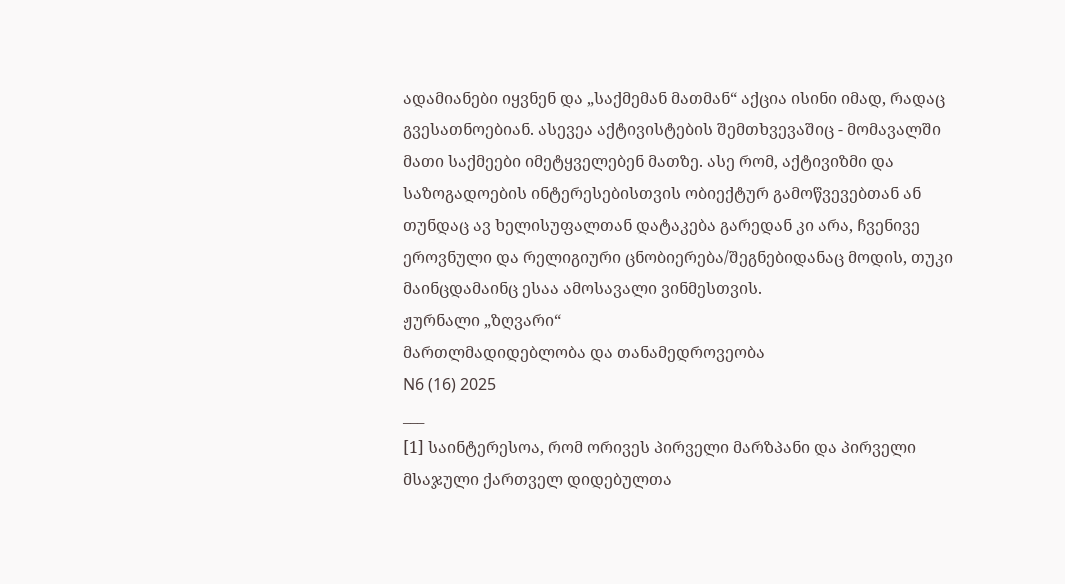ადამიანები იყვნენ და „საქმემან მათმან“ აქცია ისინი იმად, რადაც გვესათნოებიან. ასევეა აქტივისტების შემთხვევაშიც - მომავალში მათი საქმეები იმეტყველებენ მათზე. ასე რომ, აქტივიზმი და საზოგადოების ინტერესებისთვის ობიექტურ გამოწვევებთან ან თუნდაც ავ ხელისუფალთან დატაკება გარედან კი არა, ჩვენივე ეროვნული და რელიგიური ცნობიერება/შეგნებიდანაც მოდის, თუკი მაინცდამაინც ესაა ამოსავალი ვინმესთვის.
ჟურნალი „ზღვარი“
მართლმადიდებლობა და თანამედროვეობა
N6 (16) 2025
___
[1] საინტერესოა, რომ ორივეს პირველი მარზპანი და პირველი მსაჯული ქართველ დიდებულთა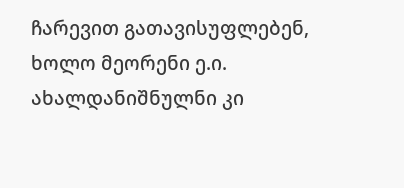ჩარევით გათავისუფლებენ, ხოლო მეორენი ე.ი. ახალდანიშნულნი კი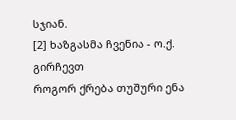სჯიან.
[2] ხაზგასმა ჩვენია - ო.ქ.
გირჩევთ
როგორ ქრება თუშური ენა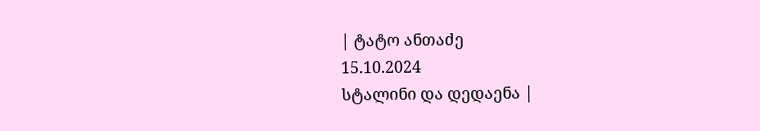| ტატო ანთაძე
15.10.2024
სტალინი და დედაენა |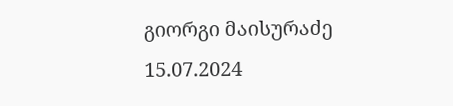გიორგი მაისურაძე
15.07.2024